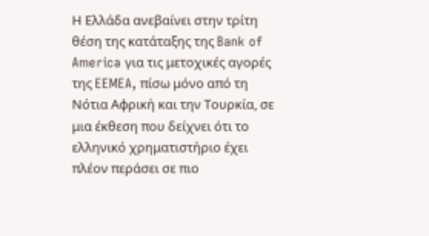Η Ελλάδα ανεβαίνει στην τρίτη θέση της κατάταξης της Bank of America για τις μετοχικές αγορές της EEMEA, πίσω μόνο από τη Νότια Αφρική και την Τουρκία, σε μια έκθεση που δείχνει ότι το ελληνικό χρηματιστήριο έχει πλέον περάσει σε πιο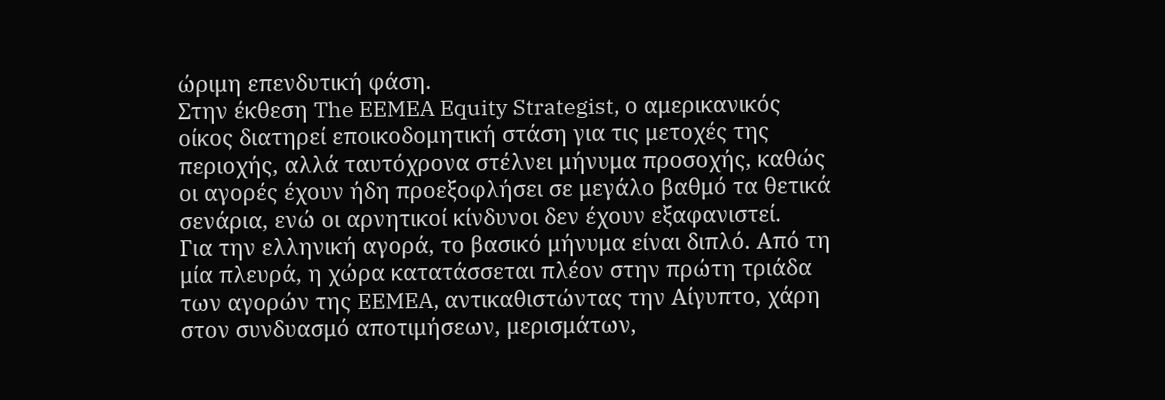ώριμη επενδυτική φάση.
Στην έκθεση The EEMEA Equity Strategist, ο αμερικανικός οίκος διατηρεί εποικοδομητική στάση για τις μετοχές της περιοχής, αλλά ταυτόχρονα στέλνει μήνυμα προσοχής, καθώς οι αγορές έχουν ήδη προεξοφλήσει σε μεγάλο βαθμό τα θετικά σενάρια, ενώ οι αρνητικοί κίνδυνοι δεν έχουν εξαφανιστεί.
Για την ελληνική αγορά, το βασικό μήνυμα είναι διπλό. Από τη μία πλευρά, η χώρα κατατάσσεται πλέον στην πρώτη τριάδα των αγορών της EEMEA, αντικαθιστώντας την Αίγυπτο, χάρη στον συνδυασμό αποτιμήσεων, μερισμάτων,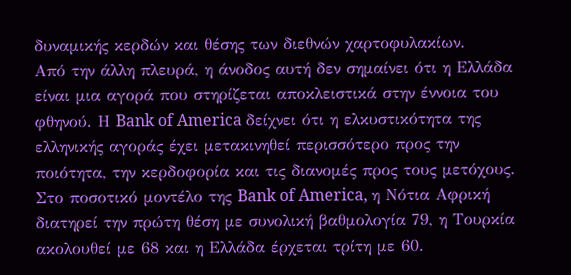δυναμικής κερδών και θέσης των διεθνών χαρτοφυλακίων.
Από την άλλη πλευρά, η άνοδος αυτή δεν σημαίνει ότι η Ελλάδα είναι μια αγορά που στηρίζεται αποκλειστικά στην έννοια του φθηνού. Η Bank of America δείχνει ότι η ελκυστικότητα της ελληνικής αγοράς έχει μετακινηθεί περισσότερο προς την ποιότητα, την κερδοφορία και τις διανομές προς τους μετόχους.
Στο ποσοτικό μοντέλο της Bank of America, η Νότια Αφρική διατηρεί την πρώτη θέση με συνολική βαθμολογία 79, η Τουρκία ακολουθεί με 68 και η Ελλάδα έρχεται τρίτη με 60.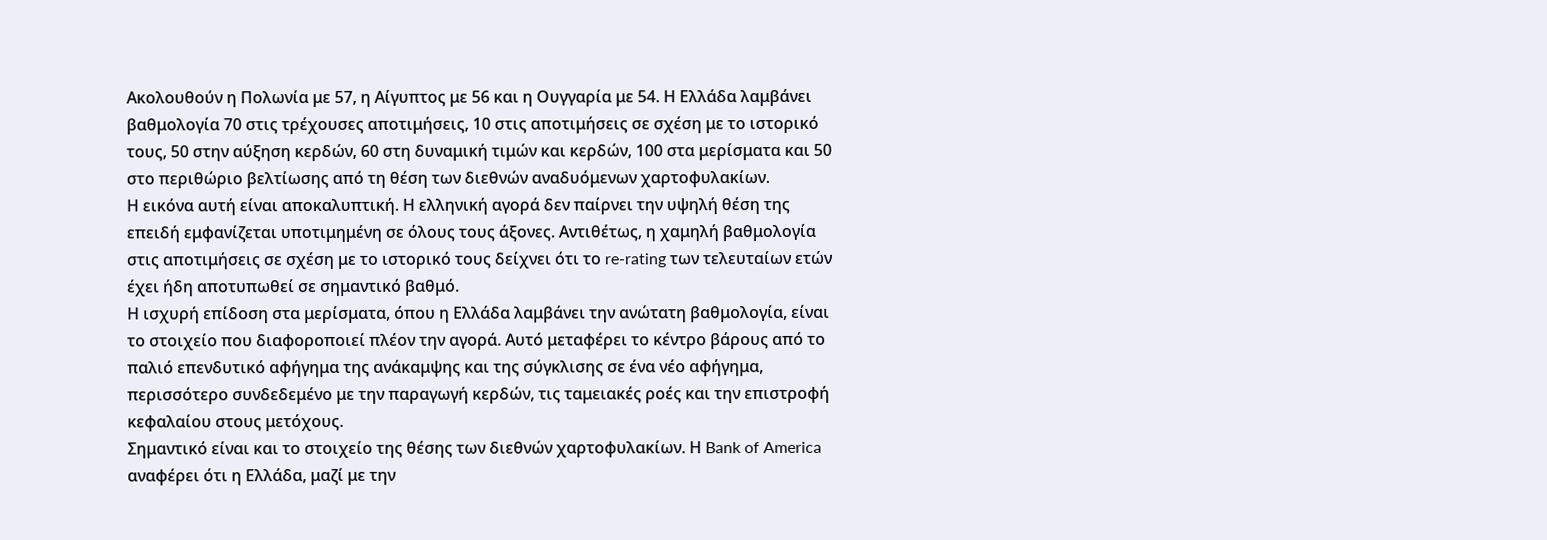Ακολουθούν η Πολωνία με 57, η Αίγυπτος με 56 και η Ουγγαρία με 54. Η Ελλάδα λαμβάνει βαθμολογία 70 στις τρέχουσες αποτιμήσεις, 10 στις αποτιμήσεις σε σχέση με το ιστορικό τους, 50 στην αύξηση κερδών, 60 στη δυναμική τιμών και κερδών, 100 στα μερίσματα και 50 στο περιθώριο βελτίωσης από τη θέση των διεθνών αναδυόμενων χαρτοφυλακίων.
Η εικόνα αυτή είναι αποκαλυπτική. Η ελληνική αγορά δεν παίρνει την υψηλή θέση της επειδή εμφανίζεται υποτιμημένη σε όλους τους άξονες. Αντιθέτως, η χαμηλή βαθμολογία στις αποτιμήσεις σε σχέση με το ιστορικό τους δείχνει ότι το re-rating των τελευταίων ετών έχει ήδη αποτυπωθεί σε σημαντικό βαθμό.
Η ισχυρή επίδοση στα μερίσματα, όπου η Ελλάδα λαμβάνει την ανώτατη βαθμολογία, είναι το στοιχείο που διαφοροποιεί πλέον την αγορά. Αυτό μεταφέρει το κέντρο βάρους από το παλιό επενδυτικό αφήγημα της ανάκαμψης και της σύγκλισης σε ένα νέο αφήγημα, περισσότερο συνδεδεμένο με την παραγωγή κερδών, τις ταμειακές ροές και την επιστροφή κεφαλαίου στους μετόχους.
Σημαντικό είναι και το στοιχείο της θέσης των διεθνών χαρτοφυλακίων. Η Bank of America αναφέρει ότι η Ελλάδα, μαζί με την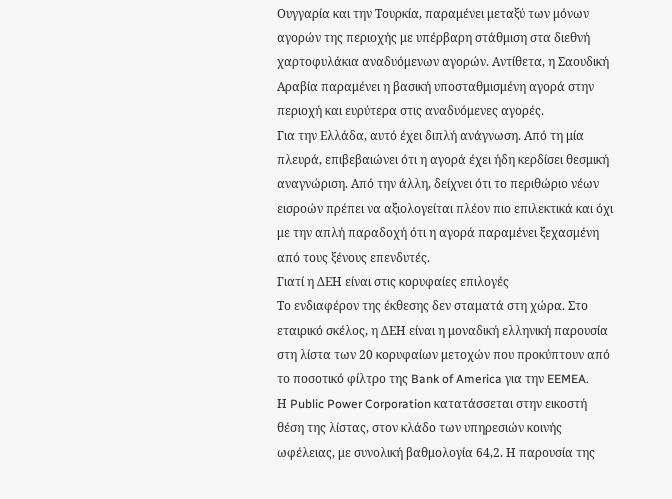Ουγγαρία και την Τουρκία, παραμένει μεταξύ των μόνων αγορών της περιοχής με υπέρβαρη στάθμιση στα διεθνή χαρτοφυλάκια αναδυόμενων αγορών. Αντίθετα, η Σαουδική Αραβία παραμένει η βασική υποσταθμισμένη αγορά στην περιοχή και ευρύτερα στις αναδυόμενες αγορές.
Για την Ελλάδα, αυτό έχει διπλή ανάγνωση. Από τη μία πλευρά, επιβεβαιώνει ότι η αγορά έχει ήδη κερδίσει θεσμική αναγνώριση. Από την άλλη, δείχνει ότι το περιθώριο νέων εισροών πρέπει να αξιολογείται πλέον πιο επιλεκτικά και όχι με την απλή παραδοχή ότι η αγορά παραμένει ξεχασμένη από τους ξένους επενδυτές.
Γιατί η ΔEΗ είναι στις κορυφαίες επιλογές
Το ενδιαφέρον της έκθεσης δεν σταματά στη χώρα. Στο εταιρικό σκέλος, η ΔΕΗ είναι η μοναδική ελληνική παρουσία στη λίστα των 20 κορυφαίων μετοχών που προκύπτουν από το ποσοτικό φίλτρο της Bank of America για την EEMEA.
Η Public Power Corporation κατατάσσεται στην εικοστή θέση της λίστας, στον κλάδο των υπηρεσιών κοινής ωφέλειας, με συνολική βαθμολογία 64,2. Η παρουσία της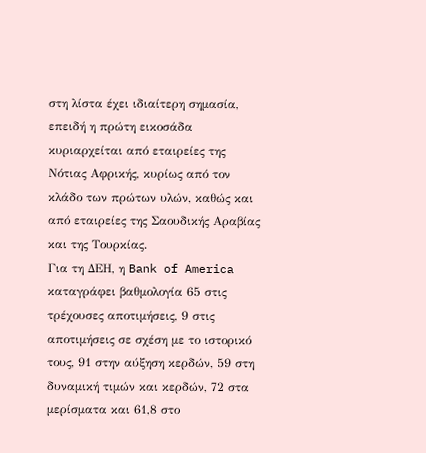στη λίστα έχει ιδιαίτερη σημασία, επειδή η πρώτη εικοσάδα κυριαρχείται από εταιρείες της Νότιας Αφρικής, κυρίως από τον κλάδο των πρώτων υλών, καθώς και από εταιρείες της Σαουδικής Αραβίας και της Τουρκίας.
Για τη ΔEΗ, η Bank of America καταγράφει βαθμολογία 65 στις τρέχουσες αποτιμήσεις, 9 στις αποτιμήσεις σε σχέση με το ιστορικό τους, 91 στην αύξηση κερδών, 59 στη δυναμική τιμών και κερδών, 72 στα μερίσματα και 61,8 στο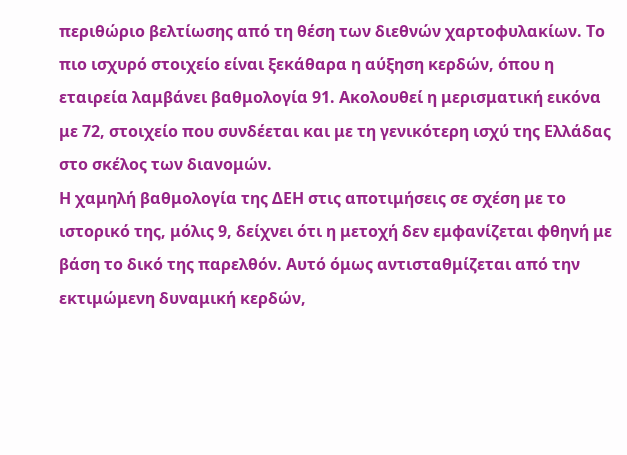περιθώριο βελτίωσης από τη θέση των διεθνών χαρτοφυλακίων. Το πιο ισχυρό στοιχείο είναι ξεκάθαρα η αύξηση κερδών, όπου η εταιρεία λαμβάνει βαθμολογία 91. Ακολουθεί η μερισματική εικόνα με 72, στοιχείο που συνδέεται και με τη γενικότερη ισχύ της Ελλάδας στο σκέλος των διανομών.
Η χαμηλή βαθμολογία της ΔEΗ στις αποτιμήσεις σε σχέση με το ιστορικό της, μόλις 9, δείχνει ότι η μετοχή δεν εμφανίζεται φθηνή με βάση το δικό της παρελθόν. Αυτό όμως αντισταθμίζεται από την εκτιμώμενη δυναμική κερδών,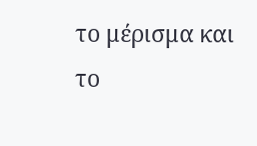το μέρισμα και το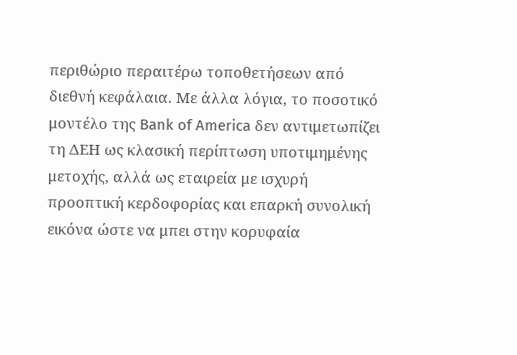περιθώριο περαιτέρω τοποθετήσεων από διεθνή κεφάλαια. Με άλλα λόγια, το ποσοτικό μοντέλο της Bank of America δεν αντιμετωπίζει τη ΔEΗ ως κλασική περίπτωση υποτιμημένης μετοχής, αλλά ως εταιρεία με ισχυρή προοπτική κερδοφορίας και επαρκή συνολική εικόνα ώστε να μπει στην κορυφαία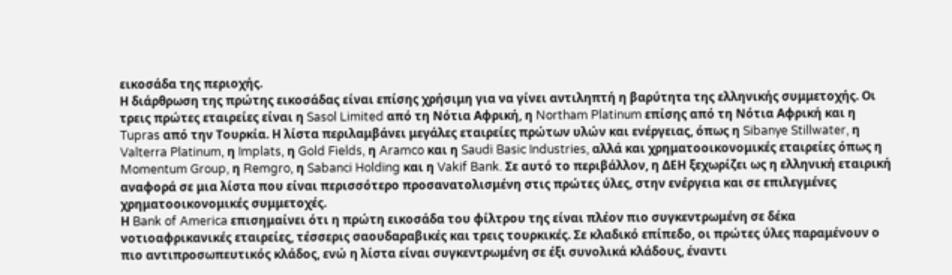εικοσάδα της περιοχής.
Η διάρθρωση της πρώτης εικοσάδας είναι επίσης χρήσιμη για να γίνει αντιληπτή η βαρύτητα της ελληνικής συμμετοχής. Οι τρεις πρώτες εταιρείες είναι η Sasol Limited από τη Νότια Αφρική, η Northam Platinum επίσης από τη Νότια Αφρική και η Tupras από την Τουρκία. Η λίστα περιλαμβάνει μεγάλες εταιρείες πρώτων υλών και ενέργειας, όπως η Sibanye Stillwater, η Valterra Platinum, η Implats, η Gold Fields, η Aramco και η Saudi Basic Industries, αλλά και χρηματοοικονομικές εταιρείες όπως η Momentum Group, η Remgro, η Sabanci Holding και η Vakif Bank. Σε αυτό το περιβάλλον, η ΔEΗ ξεχωρίζει ως η ελληνική εταιρική αναφορά σε μια λίστα που είναι περισσότερο προσανατολισμένη στις πρώτες ύλες, στην ενέργεια και σε επιλεγμένες χρηματοοικονομικές συμμετοχές.
Η Bank of America επισημαίνει ότι η πρώτη εικοσάδα του φίλτρου της είναι πλέον πιο συγκεντρωμένη σε δέκα νοτιοαφρικανικές εταιρείες, τέσσερις σαουδαραβικές και τρεις τουρκικές. Σε κλαδικό επίπεδο, οι πρώτες ύλες παραμένουν ο πιο αντιπροσωπευτικός κλάδος, ενώ η λίστα είναι συγκεντρωμένη σε έξι συνολικά κλάδους, έναντι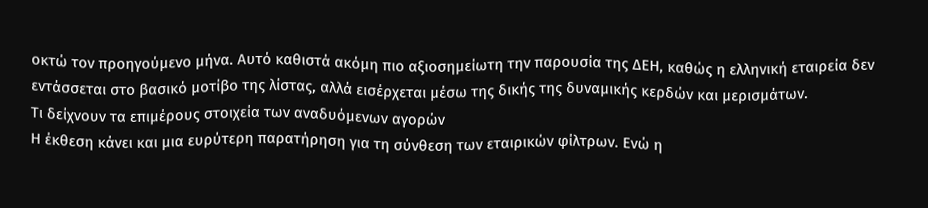οκτώ τον προηγούμενο μήνα. Αυτό καθιστά ακόμη πιο αξιοσημείωτη την παρουσία της ΔEΗ, καθώς η ελληνική εταιρεία δεν εντάσσεται στο βασικό μοτίβο της λίστας, αλλά εισέρχεται μέσω της δικής της δυναμικής κερδών και μερισμάτων.
Τι δείχνουν τα επιμέρους στοιχεία των αναδυόμενων αγορών
Η έκθεση κάνει και μια ευρύτερη παρατήρηση για τη σύνθεση των εταιρικών φίλτρων. Ενώ η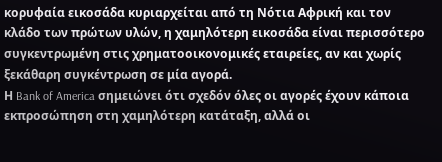κορυφαία εικοσάδα κυριαρχείται από τη Νότια Αφρική και τον κλάδο των πρώτων υλών, η χαμηλότερη εικοσάδα είναι περισσότερο συγκεντρωμένη στις χρηματοοικονομικές εταιρείες, αν και χωρίς ξεκάθαρη συγκέντρωση σε μία αγορά.
Η Bank of America σημειώνει ότι σχεδόν όλες οι αγορές έχουν κάποια εκπροσώπηση στη χαμηλότερη κατάταξη, αλλά οι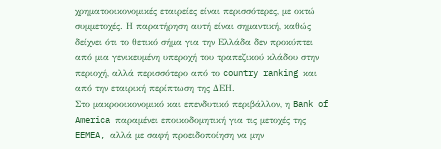χρηματοοικονομικές εταιρείες είναι περισσότερες, με οκτώ συμμετοχές. Η παρατήρηση αυτή είναι σημαντική, καθώς δείχνει ότι το θετικό σήμα για την Ελλάδα δεν προκύπτει από μια γενικευμένη υπεροχή του τραπεζικού κλάδου στην περιοχή, αλλά περισσότερο από το country ranking και από την εταιρική περίπτωση της ΔEΗ.
Στο μακροοικονομικό και επενδυτικό περιβάλλον, η Bank of America παραμένει εποικοδομητική για τις μετοχές της EEMEA, αλλά με σαφή προειδοποίηση να μην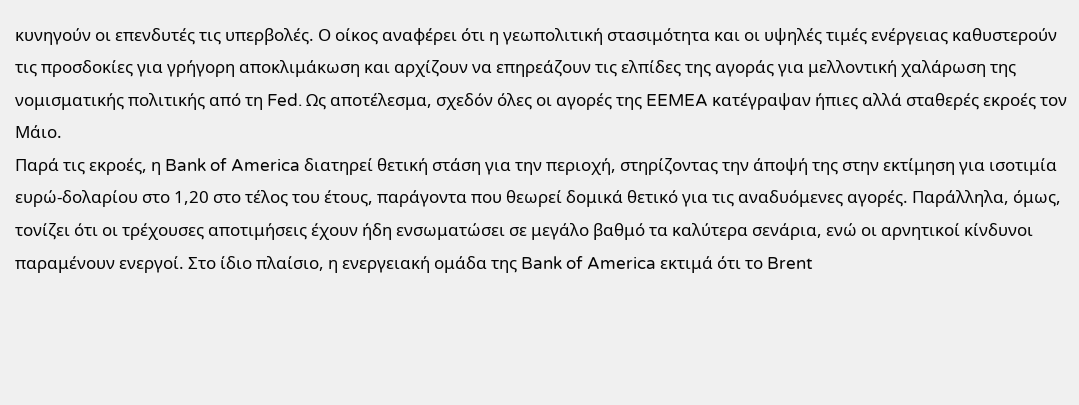κυνηγούν οι επενδυτές τις υπερβολές. Ο οίκος αναφέρει ότι η γεωπολιτική στασιμότητα και οι υψηλές τιμές ενέργειας καθυστερούν τις προσδοκίες για γρήγορη αποκλιμάκωση και αρχίζουν να επηρεάζουν τις ελπίδες της αγοράς για μελλοντική χαλάρωση της νομισματικής πολιτικής από τη Fed. Ως αποτέλεσμα, σχεδόν όλες οι αγορές της EEMEA κατέγραψαν ήπιες αλλά σταθερές εκροές τον Μάιο.
Παρά τις εκροές, η Bank of America διατηρεί θετική στάση για την περιοχή, στηρίζοντας την άποψή της στην εκτίμηση για ισοτιμία ευρώ-δολαρίου στο 1,20 στο τέλος του έτους, παράγοντα που θεωρεί δομικά θετικό για τις αναδυόμενες αγορές. Παράλληλα, όμως, τονίζει ότι οι τρέχουσες αποτιμήσεις έχουν ήδη ενσωματώσει σε μεγάλο βαθμό τα καλύτερα σενάρια, ενώ οι αρνητικοί κίνδυνοι παραμένουν ενεργοί. Στο ίδιο πλαίσιο, η ενεργειακή ομάδα της Bank of America εκτιμά ότι το Brent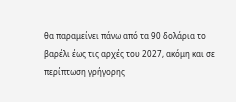θα παραμείνει πάνω από τα 90 δολάρια το βαρέλι έως τις αρχές του 2027, ακόμη και σε περίπτωση γρήγορης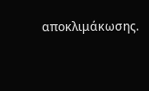αποκλιμάκωσης.